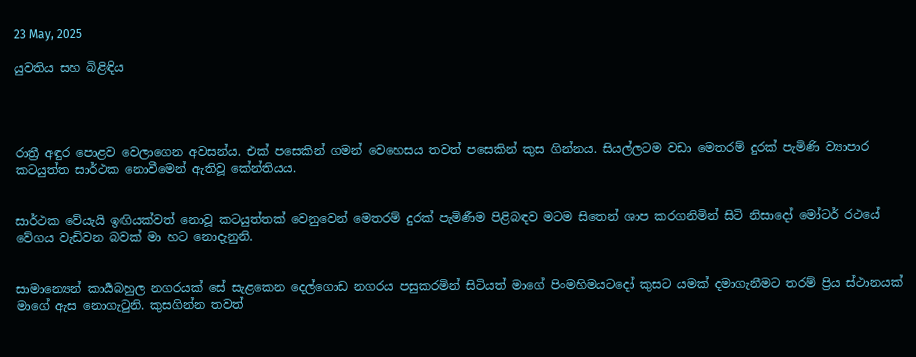23 May, 2025

යුවතිය සහ බිළිඳිය




රාත්‍රී අඳුර පොළව වෙලාගෙන අවසන්ය. එක් පසෙකින් ගමන් වෙහෙසය තවත් පසෙකින් කුස ගින්නය. සියල්ලටම වඩා මෙතරම් දුරක් පැමිණි ව්‍යාපාර කටයුත්ත සාර්ථක නොවීමෙන් ඇතිවූ කේන්තියය.


සාර්ථක වේයැයි ඉඟියක්වත් නොවූ කටයුත්තක් වෙනුවෙන් මෙතරම් දුරක් පැමිණීම පිළිබඳව මටම සිතෙන් ශාප කරගනිමින් සිටි නිසාදෝ මෝටර් රථයේ වේගය වැඩිවන බවක් මා හට නොදැනුනි.


සාමාන්‍යෙන් කාර්‍යබහුල නගරයක් සේ සැළකෙන දෙල්ගොඩ නගරය පසුකරමින් සිටියත් මාගේ පිංමහිමයටදෝ කුසට යමක් දමාගැනීමට තරම් ප්‍රිය ස්ථානයක් මාගේ ඇස නොගැටුනි. කුසගින්න තවත්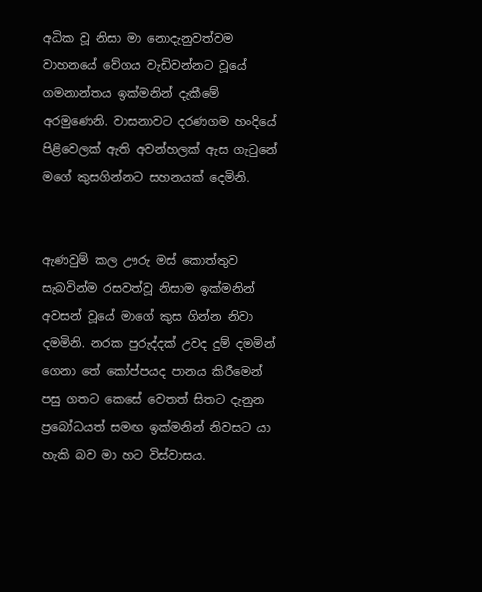අධික වූ නිසා මා නොදැනුවත්වම වාහනයේ වේගය වැඩිවන්නට වූයේ ගමනාන්තය ඉක්මනින් දැකීමේ අරමුණෙනි. වාසනාවට දරණගම හංදියේ පිළිවෙලක් ඇති අවන්හලක් ඇස ගැටුනේ මගේ කුසගින්නට සහනයක් දෙමිනි.


ඇණවුම් කල ඌරු මස් කොත්තුව සැබවින්ම රසවත්වූ නිසාම ඉක්මනින් අවසන් වූයේ මාගේ කුස ගින්න නිවා දමමිනි. නරක පුරුද්දක් උවද දුම් දමමින් ගෙනා තේ කෝප්පයද පානය කිරීමෙන් පසු ගතට කෙසේ වෙතත් සිතට දැනුන ප්‍රබෝධයත් සමඟ ඉක්මනින් නිවසට යා හැකි බව මා හට විස්වාසය.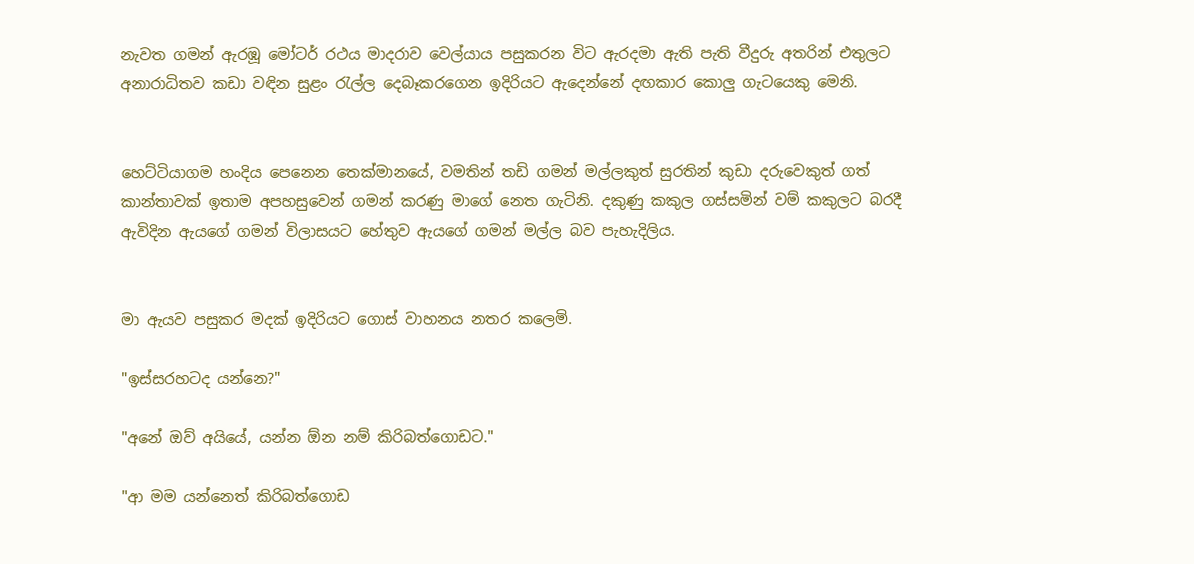නැවත ගමන් ඇරඹූ මෝටර් රථය මාදරාව වෙල්යාය පසුකරන විට ඇරදමා ඇති පැති වීදුරු අතරින් එතුලට අනාරාධිතව කඩා වඳින සුළං රැල්ල දෙබෑකරගෙන ඉදිරියට ඇදෙන්නේ දඟකාර කොලු ගැටයෙකු මෙනි.


හෙට්ටියාගම හංදිය පෙනෙන තෙක්මානයේ, වමතින් තඩි ගමන් මල්ලකුත් සුරතින් කුඩා දරුවෙකුත් ගත් කාන්තාවක් ඉතාම අපහසුවෙන් ගමන් කරණු මාගේ නෙත ගැටිනි. දකුණු කකුල ගස්සමින් වම් කකුලට බරදී ඇවිදින ඇයගේ ගමන් විලාසයට හේතුව ඇයගේ ගමන් මල්ල බව පැහැදිලිය.


මා ඇයව පසුකර මදක් ඉදිරියට ගොස් වාහනය නතර කලෙමි.

"ඉස්සරහටද යන්නෙ?"

"අනේ ඔව් අයියේ, යන්න ඕන නම් කිරිබත්ගොඩට."

"ආ මම යන්නෙත් කිරිබත්ගොඩ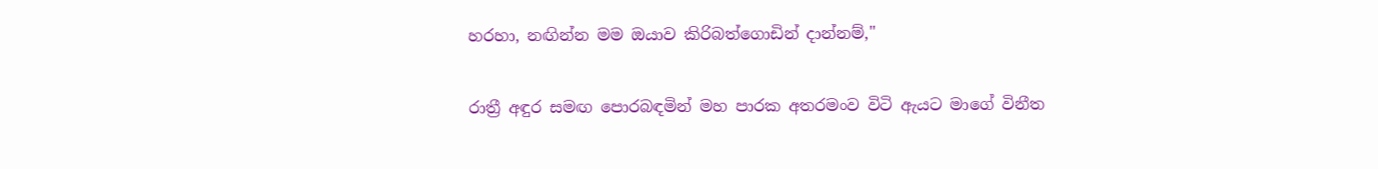හරහා, නඟින්න මම ඔයාව කිරිබත්ගොඩින් දාන්නම්,"

රාත්‍රී අඳුර සමඟ පොරබඳමින් මහ පාරක අතරමංව විටි ඇයට මාගේ විනීත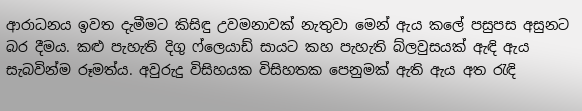ආරාධනය ඉවත දැමීමට කිසිඳු උවමනාවක් නැතුවා මෙන් ඇය කලේ පසුපස අසුනට බර දීමය. කළු පැහැති දිගු ෆ්ලෙයාඩ් සායට කහ පැහැති බ්ලවුසයක් ඇඳි ඇය සැබවින්ම රූමත්ය. අවුරුදු විසිහයක විසිහතක පෙනුමක් ඇති ඇය අත රැඳි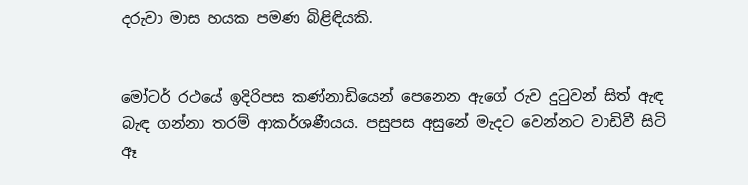දරුවා මාස හයක පමණ බිළිඳියකි.


මෝටර් රථයේ ඉදිරිපස කණ්නාඩියෙන් පෙනෙන ඇගේ රුව දුටුවන් සිත් ඇඳ බැඳ ගන්නා තරම් ආකර්ශණීයය. පසුපස අසුනේ මැදට වෙන්නට වාඩිවී සිටි ඈ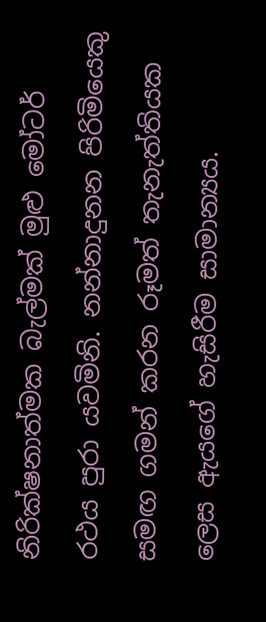නිරික්ෂනාත්මක බැල්මක් මුළු මෝටර් රථය පුරා යවමිනි. නන්නාදුනන පිරිමියෙකු සමඟ ගමන් කරන රූමත් තැනැත්තියක ලෙස ඇයගේ හැසිරීම සාමාන්‍යය.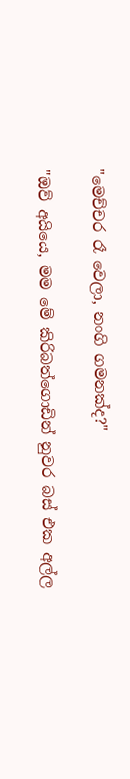"මෙච්චර රෑ වෙලා, නංගි ගමනක්ද?"

"ඔව් අයියෙ, මම මේ කිරිබත්ගොඩින් නුවර බස් එක අල්ල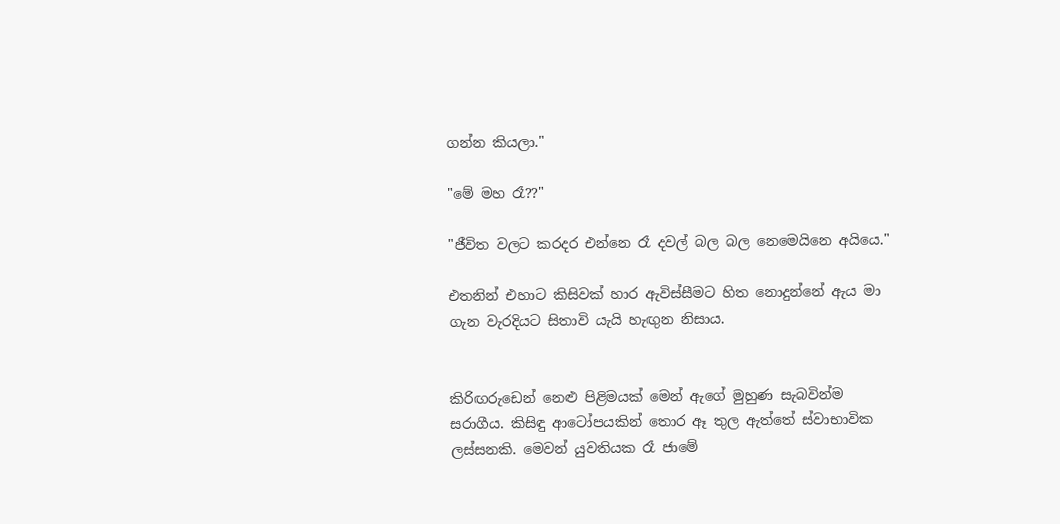ගන්න කියලා."

"මේ මහ රෑ??"

"ජීවිත වලට කරදර එන්නෙ රෑ දවල් බල බල නෙමෙයිනෙ අයියෙ."

එතනින් එහාට කිසිවක් හාර ඇවිස්සීමට හිත නොදුන්නේ ඇය මා ගැන වැරදියට සිතාවි යැයි හැඟුන නිසාය.


කිරිඟරුඩෙන් නෙළු පිළිමයක් මෙන් ඇගේ මුහුණ සැබවින්ම සරාගීය. කිසිඳු ආටෝපයකින් තොර ඈ තුල ඇත්තේ ස්වාභාවික ලස්සනකි. මෙවන් යුවතියක රෑ ජාමේ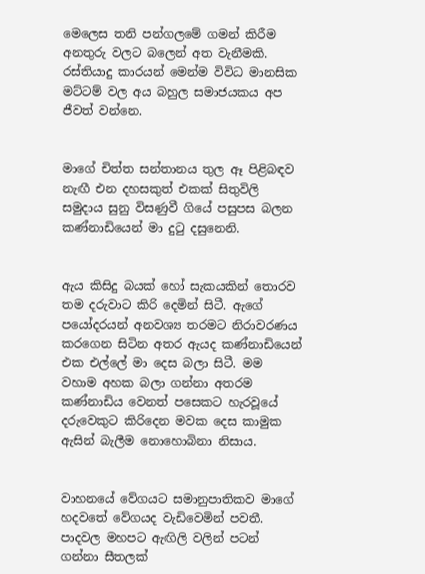මෙලෙස තනි පන්ගලමේ ගමන් කිරීම අනතුරු වලට බලෙන් අත වැනීමකි. රස්තියාදු කාරයන් මෙන්ම විවිධ මානසික මට්ටම් වල අය බහුල සමාජයකය අප ජීවත් වන්නෙ.


මාගේ චිත්ත සන්තානය තුල ඈ පිළිබඳව නැඟී එන දහසකුත් එකක් සිතුවිලි සමුදාය සුනු විසණුවී ගියේ පසුපස බලන කණ්නාඩියෙන් මා දුටු දසුනෙනි.


ඇය කිසිදු බයක් හෝ සැකයකින් තොරව තම දරුවාට කිරි දෙමින් සිටී. ඇගේ පයෝදරයන් අනවශ්‍ය තරමට නිරාවරණය කරගෙන සිටින අතර ඇයද කණ්නාඩියෙන් එක එල්ලේ මා දෙස බලා සිටී. මම වහාම අහක බලා ගන්නා අතරම කණ්නාඩිය වෙනත් පසෙකට හැරවූයේ දරුවෙකුට කිරිදෙන මවක දෙස කාමුක ඇසින් බැලීම නොහොබිනා නිසාය.


වාහනයේ වේගයට සමානුපාතිකව මාගේ හදවතේ වේගයද වැඩිවෙමින් පවතී. පාදවල මහපට ඇඟිලි වලින් පටන් ගන්නා සීතලක්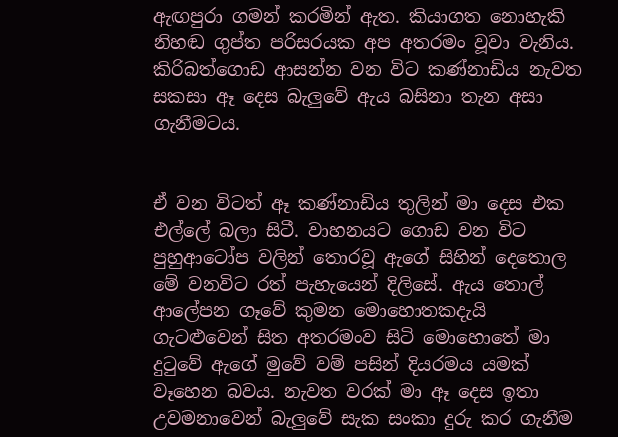ඇඟපුරා ගමන් කරමින් ඇත. කියාගත නොහැකි නිහඬ ගුප්ත පරිසරයක අප අතරමං වූවා වැනිය. කිරිබත්ගොඩ ආසන්න වන විට කණ්නාඩිය නැවත සකසා ඈ දෙස බැලුවේ ඇය බසිනා තැන අසා ගැනීමටය.


ඒ වන විටත් ඈ කණ්නාඩිය තුලින් මා දෙස එක එල්ලේ බලා සිටී. වාහනයට ගොඩ වන විට පුහුආටෝප වලින් තොරවූ ඇගේ සිහින් දෙතොල මේ වනවිට රත් පැහැයෙන් දිලිසේ. ඇය තොල් ආලේපන ගෑවේ කුමන මොහොතකදැයි ගැටළුවෙන් සිත අතරමංව සිටි මොහොතේ මා දුටුවේ ඇගේ මුවේ වම් පසින් දියරමය යමක් වෑහෙන බවය. නැවත වරක් මා ඈ දෙස ඉතා උවමනාවෙන් බැලුවේ සැක සංකා දුරු කර ගැනීම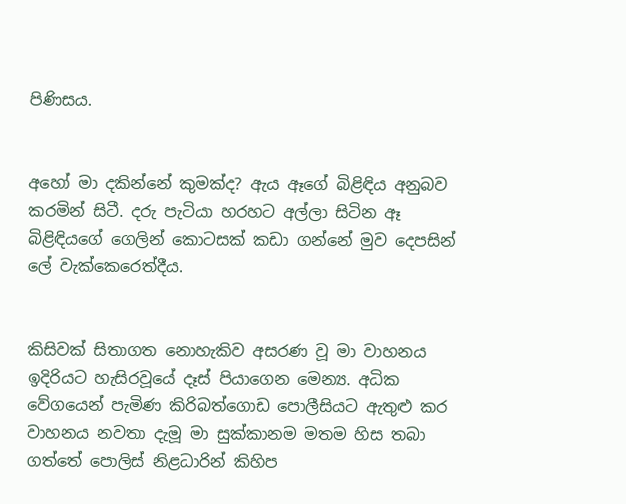පිණිසය.


අහෝ මා දකින්නේ කුමක්ද? ඇය ඈගේ බිළිඳිය අනුබව කරමින් සිටී. දරු පැටියා හරහට අල්ලා සිටින ඈ බිළිඳියගේ ගෙලින් කොටසක් කඩා ගන්නේ මුව දෙපසින් ලේ වැක්කෙරෙත්දීය.


කිසිවක් සිතාගත නොහැකිව අසරණ වූ මා වාහනය ඉදිරියට හැසිරවූයේ දෑස් පියාගෙන මෙන්‍ය. අධික වේගයෙන් පැමිණ කිරිබත්ගොඩ පොලීසියට ඇතුළු කර වාහනය නවතා දැමූ මා සුක්කානම මතම හිස තබා ගත්තේ පොලිස් නිළධාරින් කිහිප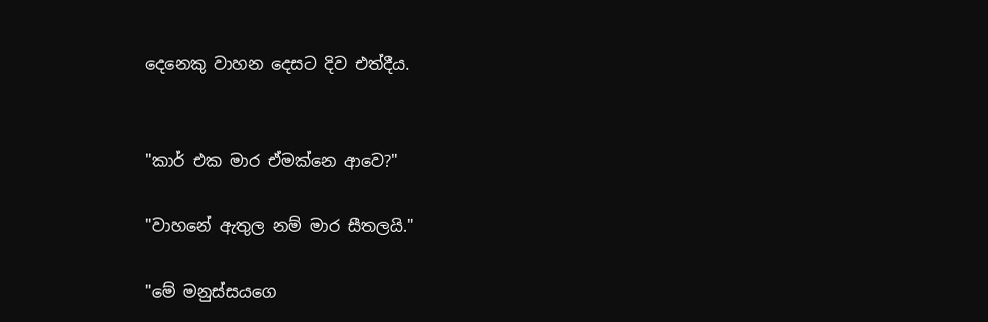දෙනෙකු වාහන දෙසට දිව එත්දීය.


"කාර් එක මාර ඒමක්නෙ ආවෙ?"

"වාහනේ ඇතුල නම් මාර සීතලයි."

"මේ මනුස්සයගෙ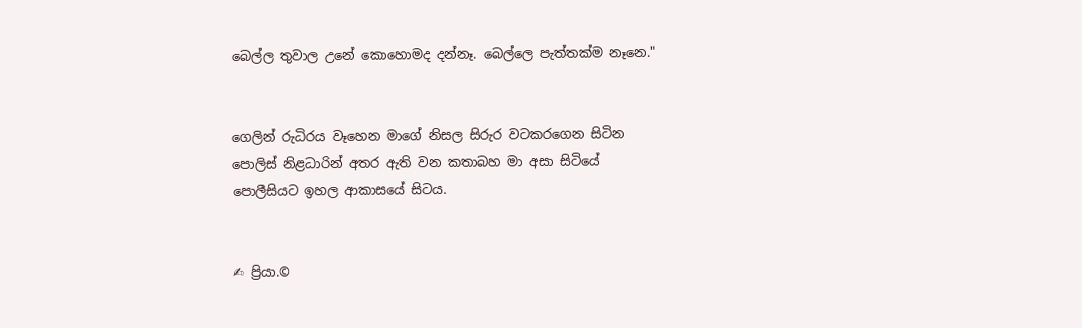බෙල්ල තුවාල උනේ කොහොමද දන්නෑ. බෙල්ලෙ පැත්තක්ම නෑනෙ."


ගෙලින් රුධිරය වෑහෙන මාගේ නිසල සිරුර වටකරගෙන සිටින පොලිස් නිළධාරින් අතර ඇති වන කතාබහ මා අසා සිටියේ පොලීසියට ඉහල ආකාසයේ සිටය.


✍ ප්‍රියා.©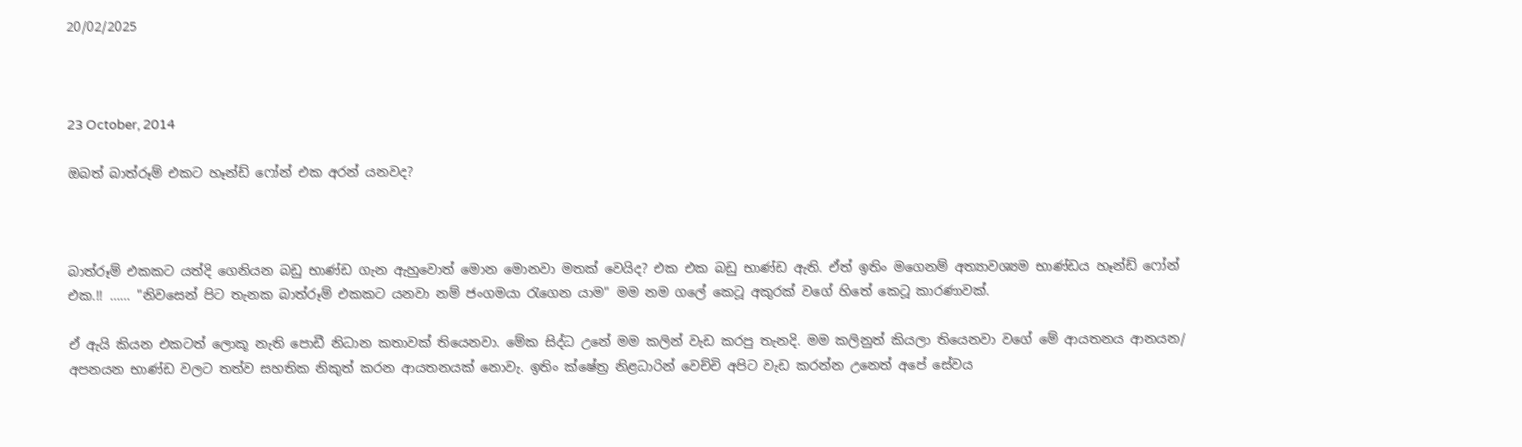20/02/2025



23 October, 2014

ඔබත් බාත්රූම් එකට හෑන්ඩ් ෆෝන් එක අරන් යනවද?



බාත්රූම් එකකට යත්දි ගෙනියන බඩු භාණ්ඩ ගැන ඇහුවොත් මොන මොනවා මතක් වෙයිද? එක එක බඩු භාණ්ඩ ඇති. ඒත් ඉතිං මගෙනම් අත්‍යාවශ්‍යම භාණ්ඩය හෑන්ඩ් ෆෝන් එක.!! …… "නිවසෙන් පිට තැනක බාත්රූම් එකකට යනවා නම් ජංගමයා රැගෙන යාම" මම නම ගලේ කෙටූ අකුරක් වගේ හිතේ කෙටූ කාරණාවක්.

ඒ ඇයි කියන එකටත් ලොකූ නැති පොඩී නිධාන කතාවක් තියෙනවා. මේක සිද්ධ උනේ මම කලින් වැඩ කරපු තැනදි. මම කලිනුත් කියලා තියෙනවා වගේ මේ ආයතනය ආනයන/ අපනයන භාණ්ඩ වලට තත්ව සහතික නිකුත් කරන ආයතනයක් නොවැ. ඉතිං ක්ෂේත්‍ර නිළධාරින් වෙච්චි අපිට වැඩ කරන්න උනෙත් අපේ සේවය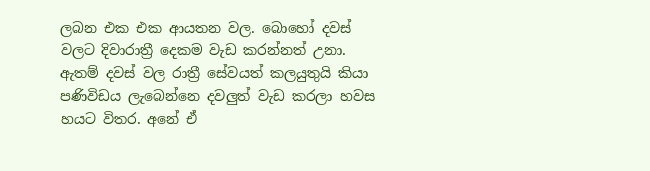ලබන එක එක ආයතන වල. බොහෝ දවස් වලට දිවාරාත්‍රී දෙකම වැඩ කරන්නත් උනා. ඇතම් දවස් වල රාත්‍රී සේවයත් කලයුතුයි කියා පණිවිඩය ලැබෙන්නෙ දවලුත් වැඩ කරලා හවස හයට විතර. අනේ ඒ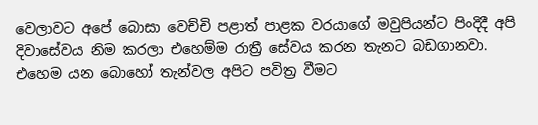වෙලාවට අපේ බොසා වෙච්චි පළාත් පාළක වරයාගේ මවුපියන්ට පිංදිදී අපි දිවාසේවය නිම කරලා එහෙම්ම රාත්‍රී සේවය කරන තැනට බඩගානවා. එහෙම යන බොහෝ තැන්වල අපිට පවිත්‍ර වීමට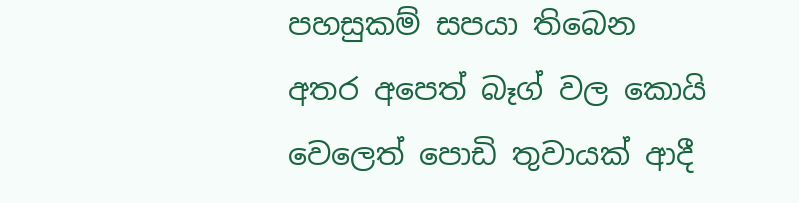පහසුකම් සපයා තිබෙන අතර අපෙත් බෑග් වල කොයි වෙලෙත් පොඩි තුවායක් ආදී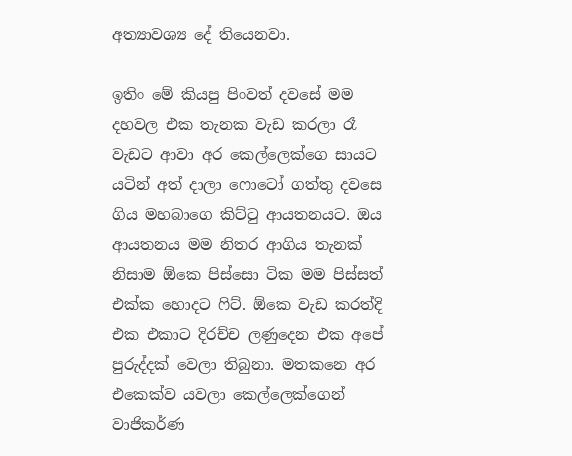අත්‍යාවශ්‍ය දේ තියෙනවා.

ඉතිං මේ කියපු පිංවත් දවසේ මම දහවල එක තැනක වැඩ කරලා රෑ වැඩට ආවා අර කෙල්ලෙක්ගෙ සායට යටින් අත් දාලා ෆොටෝ ගත්තු දවසෙ ගිය මහබාගෙ කිට්ටු ආයතනයට. ඔය ආයතනය මම නිතර ආගිය තැනක් නිසාම ඕකෙ පිස්සො ටික මම පිස්සත් එක්ක හොදට ෆිට්. ඕකෙ වැඩ කරත්දි එක එකාට දිරච්ච ලණුදෙන එක අපේ පුරුද්දක් වෙලා තිබුනා. මතකනෙ අර එකෙක්ව යවලා කෙල්ලෙක්ගෙන් වාජිකර්ණ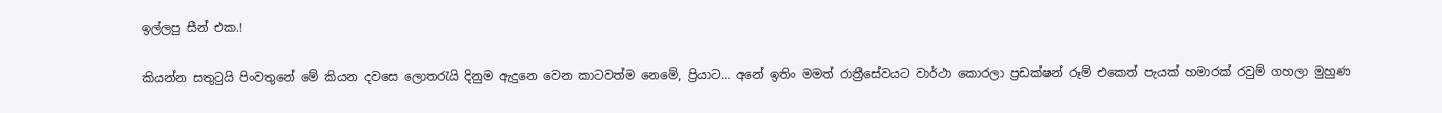ඉල්ලපු සීන් එක.!

කියන්න සතුටුයි පිංවතුනේ මේ කියන දවසෙ ලොතරැයි දිනුම ඇදුනෙ වෙන කාටවත්ම නෙමේ, ප්‍රියාට… අනේ ඉතිං මමත් රාත්‍රීසේවයට වාර්ථා කොරලා ප්‍රඩක්ෂන් රූම් එකෙත් පැයක් හමාරක් රවුම් ගහලා මුහුණ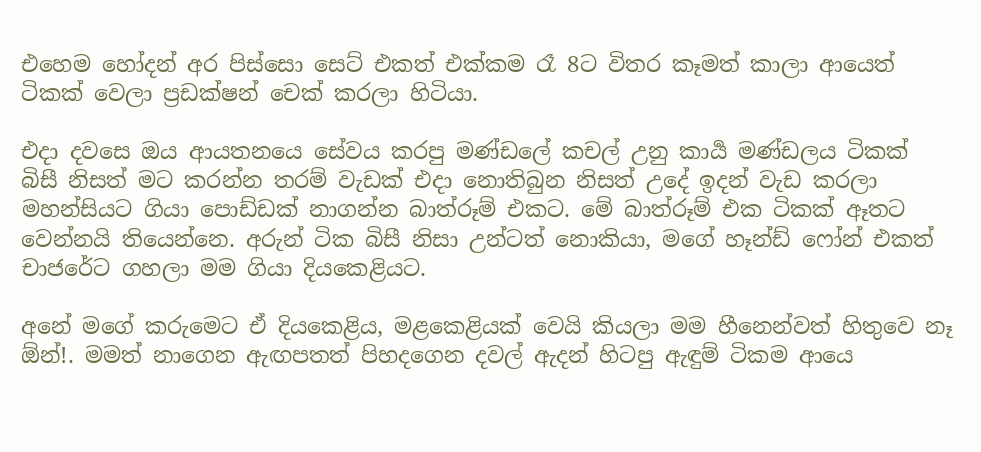එහෙම හෝදන් අර පිස්සො සෙට් එකත් එක්කම රෑ 8ට විතර කෑමත් කාලා ආයෙත් ටිකක් වෙලා ප්‍රඩක්ෂන් චෙක් කරලා හිටියා.

එදා දවසෙ ඔය ආයතනයෙ සේවය කරපු මණ්ඩලේ කචල් උනු කාර්‍ය මණ්ඩලය ටිකක් බිසී නිසත් මට ක‍රන්න තරම් වැඩක් එදා නොතිබුන නිසත් උදේ ඉදන් වැඩ කරලා මහන්සියට ගියා පොඩ්ඩක් නාගන්න බාත්රූම් එකට. මේ බාත්රූම් එක ටිකක් ඈතට වෙන්නයි තියෙන්නෙ. අරුන් ටික බිසී නිසා උන්ටත් නොකියා, මගේ හෑන්ඩ් ෆෝන් එකත් චාජරේට ගහලා මම ගියා දියකෙළියට.

අනේ මගේ කරුමෙට ඒ දියකෙළිය, මළකෙළියක් වෙයි කියලා මම හීනෙන්වත් හිතුවෙ නෑ ඕන්!. මමත් නාගෙන ඇඟපතත් පිහදගෙන දවල් ඇදන් හිටපු ඇඳුම් ටිකම ආයෙ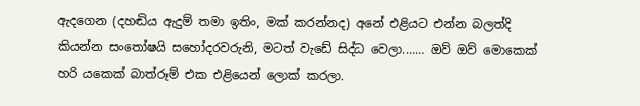ඇදගෙන (දහඬිය ඇදුම් තමා ඉතිං, මක් කරන්නද) අනේ එළියට එන්න බලත්දි කියන්න සංතෝෂයි සහෝදරවරුනි, මටත් වැඩේ සිද්ධ වෙලා.…… ඔව් ඔව් මොකෙක් හරි යකෙක් බාත්රූම් එක එළියෙන් ලොක් කරලා.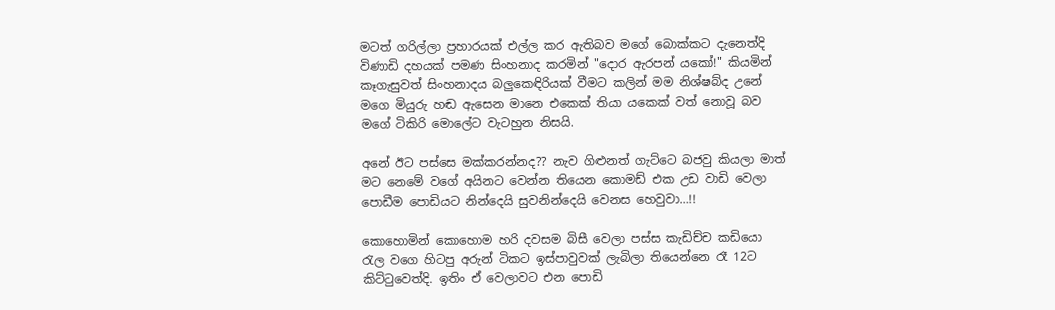මටත් ගරිල්ලා ප්‍රහාරයක් එල්ල කර ඇතිබව මගේ බොක්කට දැනෙත්දි විණාඩි දහයක් පමණ සිංහනාද කරමින් "දොර ඇරපන් යකෝ!" කියමින් කෑගැසුවත් සිංහනාදය බලුකෙඳිරියක් වීමට කලින් මම නිශ්ෂබ්ද උනේ මගෙ මියුරු හඬ ඇසෙන මානෙ එකෙක් තියා යකෙක් වත් නොවූ බව මගේ ටිකිරි මොලේට වැටහුන නිසයි.

අනේ ඊට පස්සෙ මක්කරන්නද?? නැව ගිළුනත් ගැට්ටෙ බජවු කියලා මාත් මට නෙමේ වගේ අයිනට වෙන්න තියෙන කොමඩ් එක උඩ වාඩි වෙලා පොඩීම පොඩියට නින්දෙයි සුවනින්දෙයි වෙනස හෙවුවා…!!

කොහොමින් කොහොම හරි දවසම බිසී වෙලා පස්ස කැඩිච්ච කඩියො රැල වගෙ හිටපු අරුන් ටිකට ඉස්පාවුවක් ලැබිලා තියෙන්නෙ රෑ 12ට කිට්ටුවෙත්දි. ඉතිං ඒ වෙලාවට එන පොඩි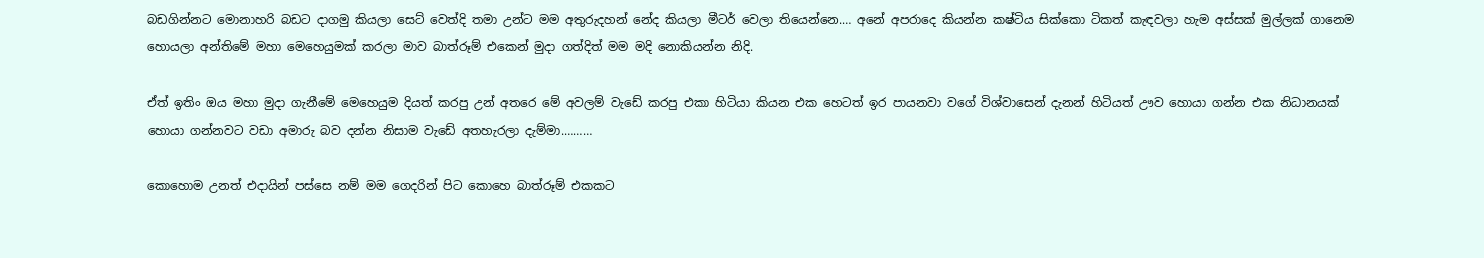බඩගින්නට මොනාහරි බඩට දාගමු කියලා සෙට් වෙත්දි තමා උන්ට මම අතුරුදහන් නේද කියලා මීටර් වෙලා තියෙන්නෙ.… අනේ අපරාදෙ කියන්න කෂ්ටිය සික්කො ටිකත් කැඳවලා හැම අස්සක් මුල්ලක් ගානෙම හොයලා අන්තිමේ මහා මෙහෙයුමක් කරලා මාව බාත්රූම් එකෙන් මුදා ගත්දිත් මම මදි නොකියන්න නිදි.

ඒත් ඉතිං ඔය මහා මුදා ගැනීමේ මෙහෙයුම දියත් කරපු උන් අතරෙ මේ අවලම් වැඩේ කරපු එකා හිටියා කියන එක හෙටත් ඉර පායනවා වගේ විශ්වාසෙන් දැනන් හිටියත් ඌව හොයා ගන්න එක නිධානයක් හොයා ගන්නවට වඩා අමාරු බව දන්න නිසාම වැඩේ අතහැරලා දැම්මා.………

කොහොම උනත් එදායින් පස්සෙ නම් මම ගෙදරින් පිට කොහෙ බාත්රූම් එකකට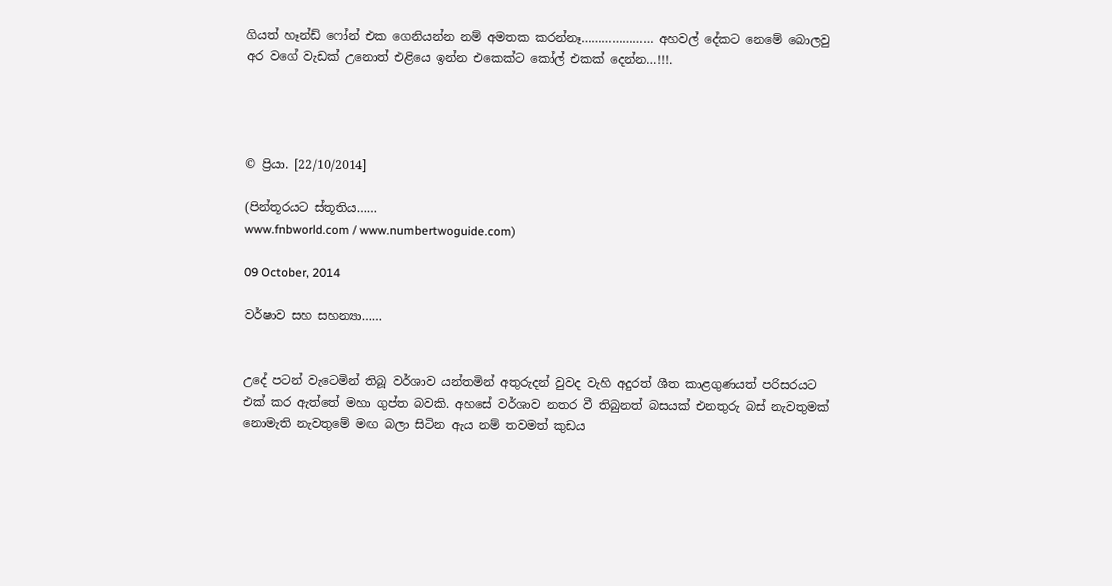ගියත් හෑන්ඩ් ෆෝන් එක ගෙනියන්න නම් අමතක කරන්නෑ………………… අහවල් දේකට නෙමේ බොලවු අර වගේ වැඩක් උනොත් එළියෙ ඉන්න එකෙක්ට කෝල් එකක් දෙන්න…!!!.




© ප්‍රියා. [22/10/2014]

(පින්තූරයට ස්තූතිය……
www.fnbworld.com / www.numbertwoguide.com)

09 October, 2014

වර්ෂාව සහ සහන්‍යා……


උදේ පටන් වැටෙමින් තිබූ වර්ශාව යන්තමින් අතුරුදන් වුවද වැහි අදුරත් ශීත කාළගුණයත් පරිසරයට එක් කර ඇත්තේ මහා ගුප්ත බවකි. අහසේ වර්ශාව නතර වී තිබුනත් බසයක් එනතුරු බස් නැවතුමක් නොමැති නැවතුමේ මඟ බලා සිටින ඇය නම් තවමත් කුඩය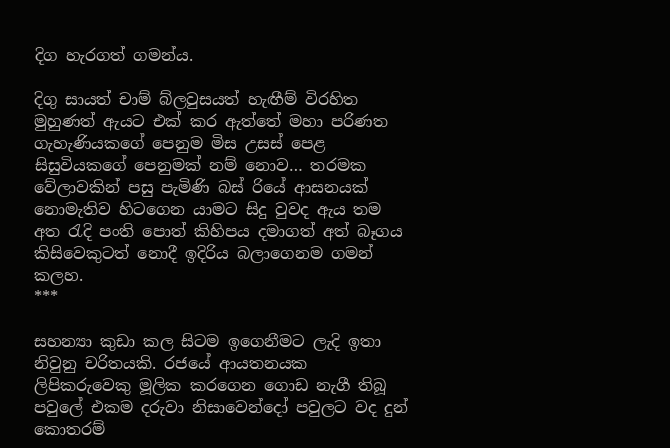දිග හැරගත් ගමන්ය.

දිගු සායත් චාම් බ්ලවුසයත් හැඟීම් විරහිත මුහුණත් ඇයට එක් කර ඇත්තේ මහා පරිණත ගැහැණියකගේ පෙනුම මිස උසස් පෙළ සිසුවියකගේ පෙනුමක් නම් නොව… තරමක වේලාවකින් පසු පැමිණි බස් රියේ ආසනයක් නොමැතිව හිටගෙන යාමට සිදු වුවද ඇය තම අත රැදි පංති පොත් කිහිපය දමාගත් අත් බෑගය කිසිවෙකුටත් නොදී ඉදිරිය බලාගෙනම ගමන් කලහ.
***

සහන්‍යා කුඩා කල සිටම ඉගෙනීමට ලැදි ඉතා නිවුනු චරිතයකි. රජයේ ආයතනයක ලිපිකරුවෙකු මූලික කරගෙන ගොඩ නැගී තිබූ පවුලේ එකම දරුවා නිසාවෙන්දෝ පවුලට වද දුන් කොතරම්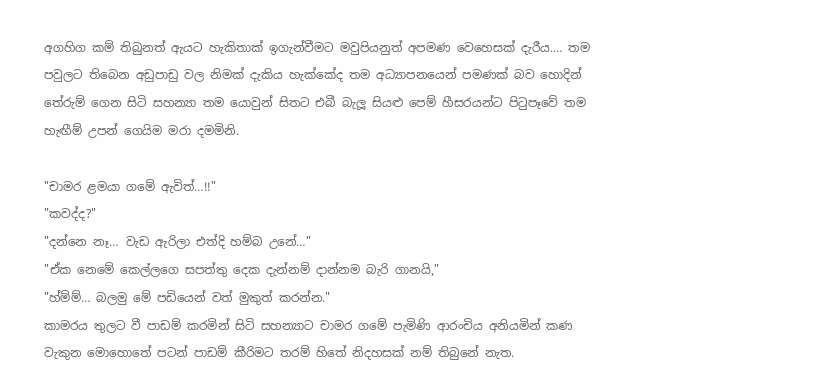අගහිග කම් තිබුනත් ඇයට හැකිතාක් ඉගැන්වීමට මවුපියනුත් අපමණ වෙහෙසක් දැරීය.… තම පවුලට තිබෙන අඩුපාඩු වල නිමක් දැකිය හැක්කේද තම අධ්‍යාපනයෙන් පමණක් බව හොදින් තේරුම් ගෙන සිටි සහන්‍යා තම යොවුන් සිතට එබී බැලූ සියළු පෙම් හීස‍රයන්ට පිටුපෑවේ තම හැඟීම් උපන් ගෙයිම මරා දමමිනි.

"චාමර ළමයා ගමේ ඇවිත්…!!"
"කවද්ද?"
"දන්නෙ නෑ… වැඩ ඇරිලා එත්දි හම්බ උනේ…"
"ඒක නෙමේ කෙල්ලගෙ සපත්තු දෙක දැන්නම් දාන්නම බැරි ගානයි,"
"හ්ම්ම්… බලමු මේ පඩියෙන් වත් මුකුත් කරන්න."
කාමරය තුලට වී පාඩම් කරමින් සිටි සහන්‍යාට චාමර ගමේ පැමිණි ආරංචිය අනියමින් කණ වැකුන මොහොතේ පටන් පාඩම් කීරිමට තරම් හිතේ නිදහසක් නම් තිබුනේ නැත.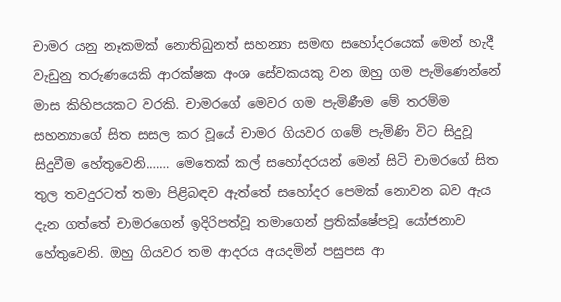චාමර ‍යනු නෑකමක් නොතිබුනත් සහන්‍යා සමඟ සහෝදරයෙක් මෙන් හැදී වැඩුනු තරුණයෙකි ආරක්ෂක අංශ සේවකයකු වන ඔහු ගම පැමිණෙන්නේ මාස කිහිපයකට වරකි. චාමරගේ මෙවර ගම පැමිණීම මේ තරම්ම සහන්‍යාගේ සිත සසල කර වූයේ චාමර ගියවර ගමේ පැමිණි විට සිදුවූ සිදුවීම හේතුවෙනි.…… මෙතෙක් කල් සහෝදරයන් මෙන් සිටි චාමරගේ සිත තුල තවදුරටත් තමා පිළිබඳව ඇත්තේ සහෝදර පෙමක් නොවන බව ඇය දැන ගත්තේ චාමරගෙන් ඉදිරිපත්වූ තමාගෙන් ප්‍රතික්ෂේපවූ යෝජනාව හේතුවෙනි. ඔහු ගියවර තම ආදරය අයදමින් පසුපස ආ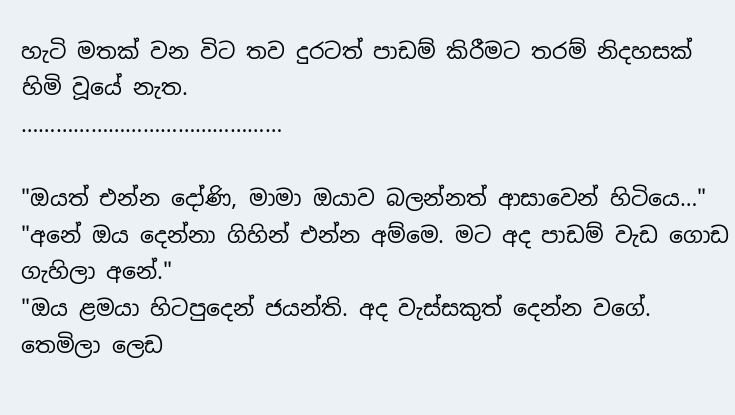හැටි මතක් වන විට තව දු‍රටත් පාඩම් කිරීමට තරම් නිදහසක් හිමි වූයේ නැත.
………………………………………

"ඔයත් එන්න දෝණි, මාමා ඔයාව බලන්නත් ආසාවෙන් හිටියෙ…"
"අනේ ඔය දෙන්නා ගිහින් එන්න අම්මෙ. මට අද පාඩම් වැඩ ගොඩ ගැහිලා අනේ."
"ඔය ළමයා හිටපුදෙන් ජයන්ති. අද වැස්සකුත් දෙන්න වගේ. තෙමිලා ලෙඩ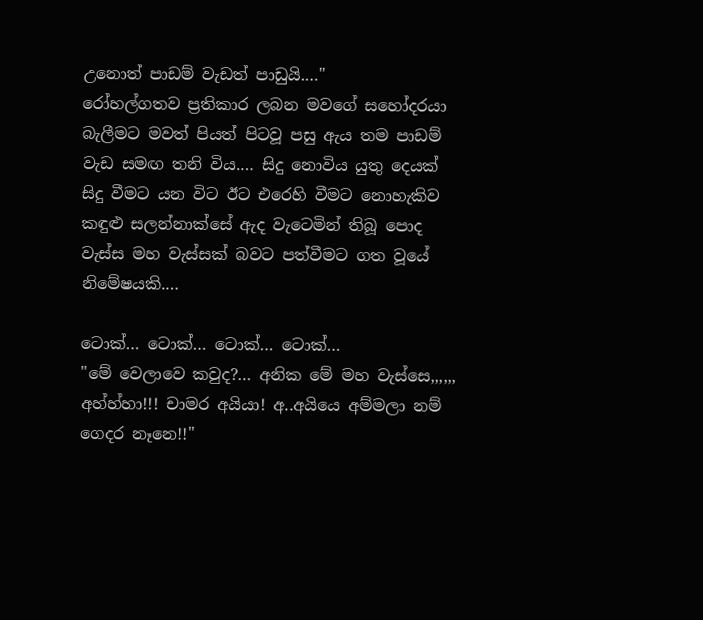උනොත් පාඩම් වැඩත් පාඩුයි.…"
රෝහල්ගතව ප්‍රතිකාර ලබන මවගේ සහෝදරයා බැලීමට මවත් පියත් පිටවූ පසු ඇය තම පාඩම් වැඩ සමඟ තනි විය.… සිදු නොවිය යුතු දෙ‍යක් සිදු වීමට යන විට ඊට එරෙහි වීමට නොහැකිව කඳුළු සලන්නාක්සේ ඇද වැටෙමින් තිබූ පොද වැස්ස මහ වැස්සක් බවට පත්වීමට ගත වූයේ නිමේෂයකි.…

ටොක්… ටොක්… ටොක්… ටොක්…
"මේ වෙලාවෙ කවුද?… අනික මේ මහ වැස්සෙ,,,,,, අහ්හ්හා!!! චාමර අයියා! අ..අයියෙ අම්මලා නම් ගෙදර නෑනෙ!!"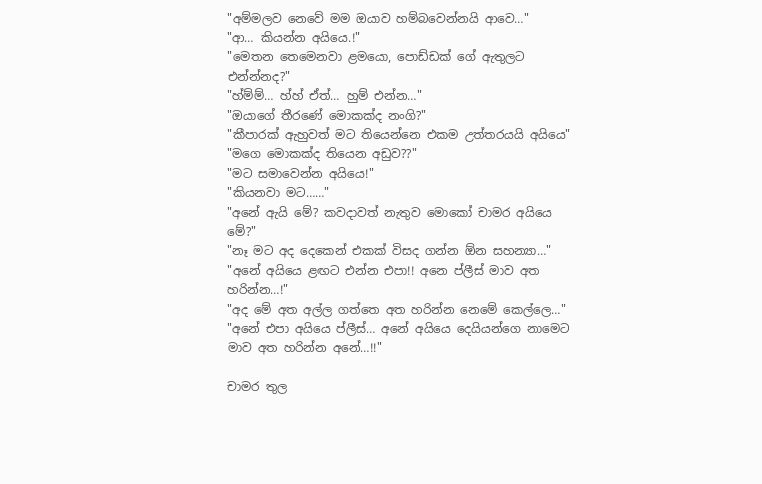"අම්මලව නෙවේ මම ඔයාව හම්බවෙන්නයි ආවෙ…"
"ආ… කියන්න අයියෙ.!"
"මෙතන තෙමෙනවා ළමයො, පොඩ්ඩක් ගේ ඇතුලට එන්න්නද?"
"හ්ම්ම්… හ්හ් ඒත්… හුම් එන්න…"
"ඔයාගේ තීරණේ මොකක්ද නංගි?"
"කීපාරක් ඇහුවත් මට තියෙන්නෙ එකම උත්තරයයි අයියෙ"
"මගෙ මොකක්ද තියෙන අඩුව??"
"මට සමාවෙන්න අයියෙ!"
"කියනවා මට……"
"අනේ ඇයි මේ? කවදාවත් නැතුව මොකෝ චාමර අයියෙ මේ?"
"නෑ මට අද දෙකෙන් එකක් විසද ගන්න ඕන සහන්‍යා…"
"අනේ අයියෙ ළඟට එන්න එපා!! අනෙ ප්ලීස් මාව අත හරින්න…!"
"අද මේ අත අල්ල ගත්තෙ අත හරින්න නෙමේ කෙල්ලෙ…"
"අනේ එපා අයියෙ ප්ලීස්… අනේ අයියෙ දෙයියන්ගෙ නාමෙට මාව අත හරින්න අනේ…!!"

චාමර තුල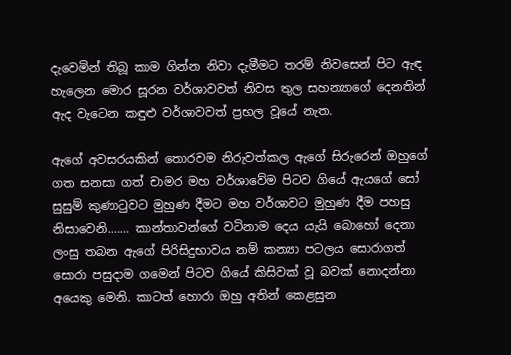දැවෙමින් තිබූ කාම ගින්න නිවා දැමීමට තරම් නිවසෙන් පිට ඇඳ හැලෙන මොර සූරන වර්ශාවවත් නිවස තුල සහන්‍යාගේ දෙනතින් ඇද වැටෙන කඳුළු වර්ශාවවත් ප්‍රභල වූයේ නැත.

ඇගේ අවසරයකින් තොරවම නිරුවත්කල ඇගේ සිරුරෙන් ඔහුගේ ගත සනසා ගත් චාමර මහ වර්ශාවේම පිටව ගියේ ඇයගේ සෝ සුසුම් කුණාටුවට මුහුණ දීමට මහ වර්ශාවට මුහුණ දීම පහසු නිසාවෙනි.…… කාන්තාවන්ගේ වටිනාම දෙය ‍යැයි බොහෝ දෙනා ලංසු තබන ඇගේ පිරිසිදුභාවය නම් කන්‍යා පටලය සොරාගත් සොරා පසුදාම ගමෙන් පිටව ගියේ කිසිවක් වූ බවක් නොදන්නා අයෙකු මෙනි. කාටත් හොරා ඔහු අතින් කෙළසුන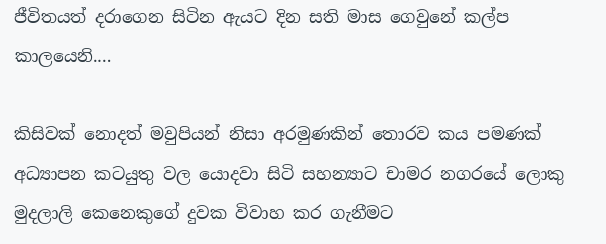ජීවිතයත් දරාගෙන සිටින ඇයට දින සති මාස ගෙවුනේ කල්ප කාලයෙනි.…

කිසිවක් නොදත් මවුපියන් නිසා අරමුණකින් තොරව කය පමණක් අධ්‍යාපන කටයුතු වල යොදවා සිටි සහන්‍යාට චාමර නගරයේ ලොකු මුදලාලි කෙනෙකුගේ දුවක විවාහ කර ගැනීමට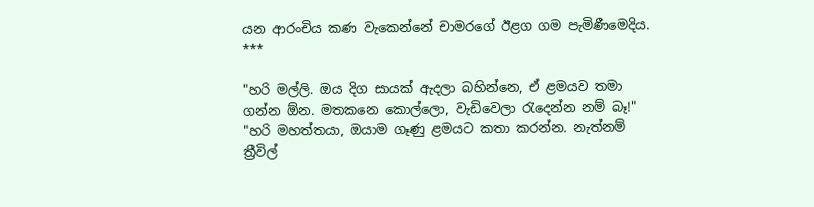යන ආරංචිය කණ වැකෙන්නේ චාමරගේ ඊළග ගම පැමිණීමෙදිය.
***

"හරි මල්ලි. ඔය දිග සායක් ඇදලා බහින්නෙ, ඒ ළමයව තමා ගන්න ඕන. මතකනෙ කොල්ලො, වැඩිවෙලා රැදෙන්න නම් බෑ!"
"හරි මහත්තයා, ඔයාම ගෑණු ළමයට කතා කරන්න. නැත්නම් ත්‍රීවිල්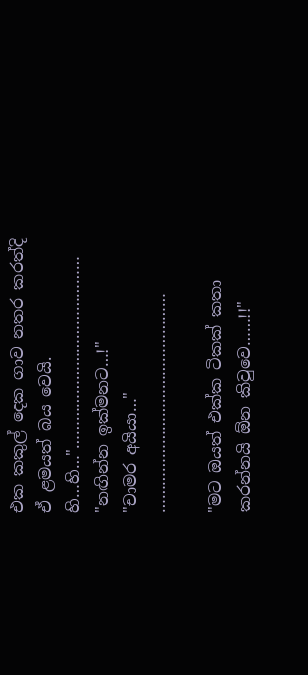එක කකුල් දෙක ගාව නතර කරත්දි ඒ ළමයත් බය වෙයි. හි…හි…"……………………………………
"නඟින්න ඉක්මනට…!"
"චාමර අයියා…"
…………………………………………

"මට ඔයත් එක්ක ටිකක් කතා කරන්නයි ඕන කිවුවෙ……!!"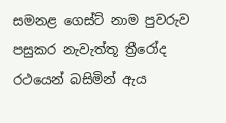සමනළ ගෙස්ට් නාම පුවරුව පසුකර නැවැත්තූ ත්‍රීරෝද රථයෙන් බසිමින් ඇය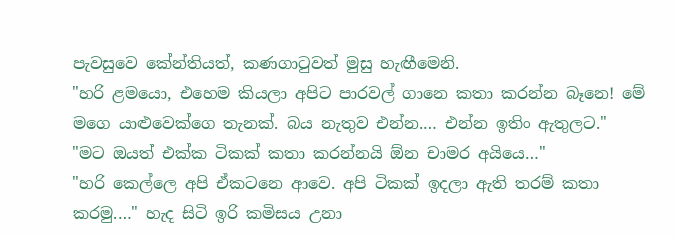පැවසුවෙ කේන්තියත්, කණගාටුවත් මුසු හැඟීමෙනි.
"හරි ළමයො, එහෙම කියලා අපිට පාරවල් ගානෙ කතා කරන්න බෑනෙ! මේ මගෙ යාළුවෙක්ගෙ තැනක්. බය නැතුව එන්න.… එන්න ඉතිං ඇතුලට."
"මට ඔයත් එක්ක ටිකක් කතා කරන්නයි ඕන චාමර අයියෙ…"
"හරි කෙල්ලෙ අපි ඒකටනෙ ආවෙ. අපි ටිකක් ඉදලා ඇති තරම් කතා කරමු.…" හැද සිටි ඉරි කමිසය උනා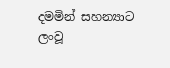දමමින් සහන්‍යාට ලංවූ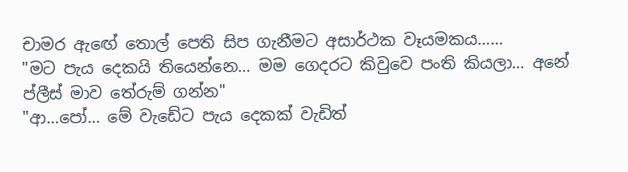චාමර ඇඟේ තොල් පෙති සිප ගැනීමට අසාර්ථක වෑයමකය……
"මට පැය දෙකයි තියෙන්නෙ… මම ගෙදරට කිවුවෙ පංති කියලා… අනේ ප්ලීස් මාව තේරුම් ගන්න"
"ආ…පෝ… මේ වැඩේට පැය දෙකක් වැඩිත්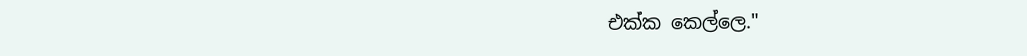එක්ක කෙල්ලෙ."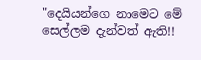"දෙ‍යියන්ගෙ නාමෙට මේ සෙල්ලම දැන්වත් ඇති!!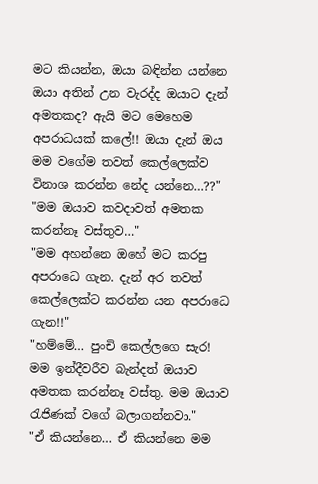මට කියන්න, ඔයා බඳින්න යන්නෙ ඔයා අතින් උන වැරද්ද ඔයාට දැන් අමතකද? ඇයි මට මෙහෙම අපරාධයක් කලේ!! ඔයා දැන් ඔය මම වගේම තවත් කෙල්ලෙක්ව විනාශ කරන්න නේද යන්නෙ…??"
"මම ඔයාව කවදාවත් අමතක කරන්නෑ වස්තුව…"
"මම අහන්නෙ ඔහේ මට කරපු අපරාධෙ ගැන. දැන් අර තවත් කෙල්ලෙක්ට කරන්න යන අපරාධෙ ගැන!!"
"හම්මේ… පුංචි කෙල්ලගෙ සැර! මම ඉන්දීවරීව බැන්දත් ඔයාව අමතක කරන්නෑ වස්තු. මම ඔයාව රැජිණක් වගේ බලාගන්නවා."
"ඒ කියන්නෙ… ඒ කියන්නෙ මම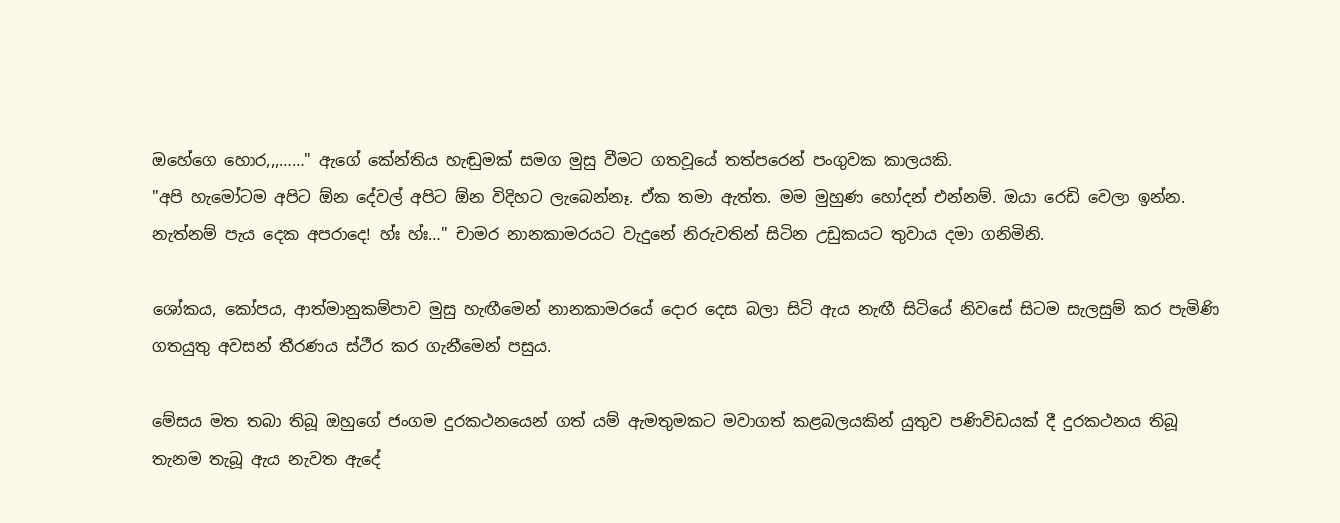ඔහේගෙ හොර,,,……" ඇගේ කේන්තිය හැඬුමක් සමග මුසු වීමට ගතවූයේ තත්පරෙන් පංගුවක කාලයකි.
"අපි හැමෝටම අපිට ඕන දේවල් අපිට ඕන විදිහට ලැබෙන්නෑ. ඒක තමා ඇත්ත. මම මුහුණ හෝදන් එන්නම්. ඔයා ‍රෙඩි වෙලා ඉන්න. නැත්නම් පැය දෙක අපරාදෙ! හ්ඃ හ්ඃ…" චාමර නානකාමරයට වැදුනේ නිරුවතින් සිටින උඩුකයට තුවාය දමා ගනිමිනි.

ශෝකය, කෝපය, ආත්මානුකම්පාව මුසු හැඟීමෙන් නානකාමරයේ දොර දෙස බලා සිටි ඇය නැඟී සිටියේ නිවසේ සිටම සැලසුම් කර පැමිණි ගතයුතු අවසන් තීරණය ස්ථීර කර ගැනීමෙන් පසුය.

මේසය මත තබා තිබූ ඔහුගේ ජංගම දුරකථනයෙන් ගත් යම් ඇමතුමකට මවාගත් කළබලයකින් යුතුව පණිවිඩයක් දී දුරකථනය තිබූ තැනම තැබූ ඇය නැවත ඇදේ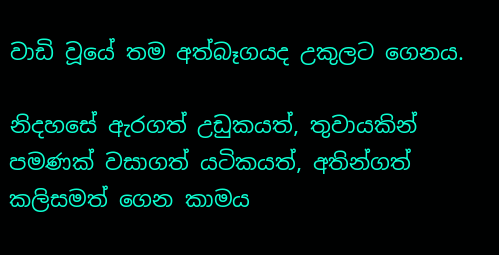වාඩි වූයේ තම අත්බෑගයද උකුලට ගෙනය.

නිදහසේ ඇරගත් උඩුකයත්, තුවායකින් පමණක් වසාගත් යටිකයත්, අතින්ගත් කලිසමත් ගෙන කාමය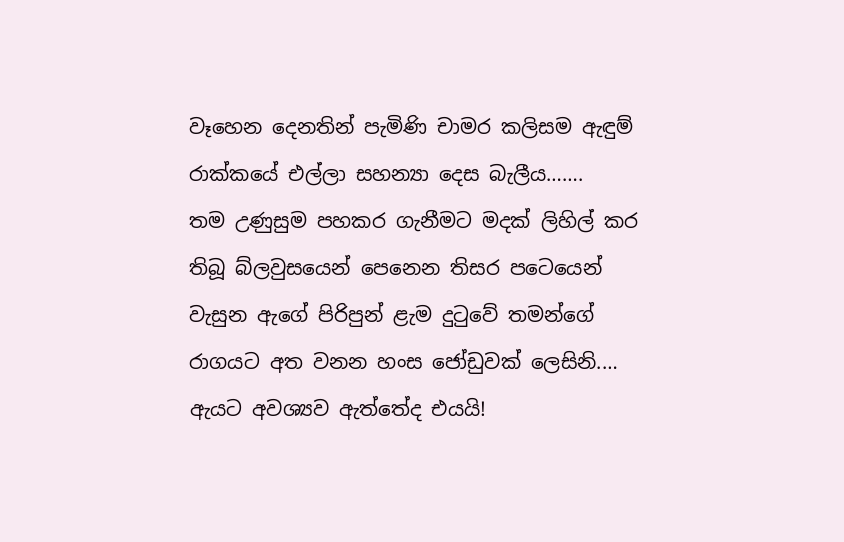වෑහෙන දෙනතින් පැමිණි චාමර කලිසම ඇඳුම් රාක්කයේ එල්ලා සහන්‍යා දෙස බැලීය…….
තම උණුසුම පහකර ගැනීමට මදක් ලිහිල් කර තිබූ බ්ලවුසයෙන් පෙනෙන තිසර පටෙයෙන් වැසුන ඇගේ පිරිපුන් ළැම දුටුවේ තමන්ගේ රාගයට අත වනන හංස ජෝඩුවක් ලෙසිනි.… ඇයට අවශ්‍යව ඇත්තේද එයයි!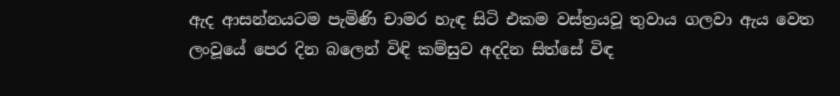ඇද ආසන්නයටම පැමිණි චාමර හැඳ සිටි එකම වස්ත්‍රයවූ තුවාය ගලවා ඇය වෙත ලංවූයේ පෙර දින බලෙන් විඳි කම්සුව අදදින සිත්සේ විඳ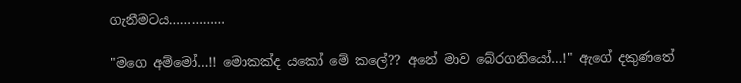ගැනීමටය……………

"මගෙ අම්මෝ…!! මොකක්ද යකෝ මේ කලේ?? අනේ මාව බේරගනියෝ…!" ඇගේ දකුණතේ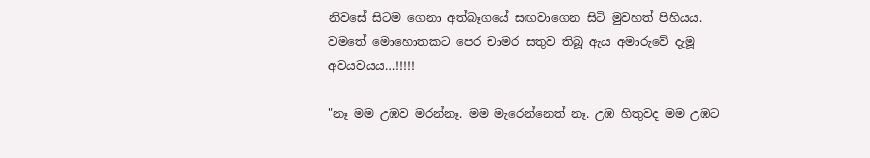නිවසේ සිටම ගෙනා අත්බෑගයේ සඟවාගෙන සිටි මුවහත් පිහියය. වමතේ මොහොතකට පෙර චාමර සතුව තිබූ ඇය අමාරුවේ දැමූ අවයව‍යය…!!!!!

"නෑ මම උඹව මරන්නෑ. මම මැරෙන්නෙත් නෑ. උඹ හිතුවද මම උඹට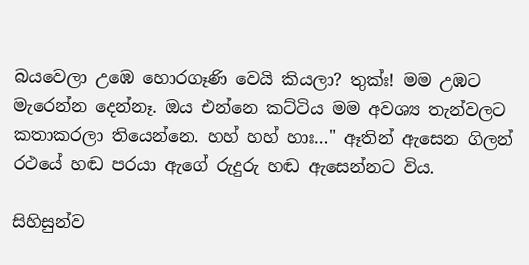බයවෙලා උඹෙ හොරගෑණි වෙයි කියලා? තුක්ඃ! මම උඹට මැරෙන්න දෙන්නෑ. ඔය එන්නෙ කට්ටිය මම අවශ්‍ය තැන්වලට කතාකරලා තියෙන්නෙ. හහ් හහ් හාඃ…" ඈතින් ඇසෙන ගිලන් රථයේ හඬ පරයා ඇගේ රුදුරු හඬ ඇසෙන්නට විය.

සිහිසුන්ව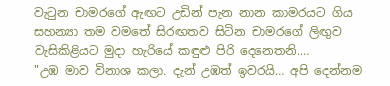වැටුන චාමරගේ ඇඟට උඩින් පැන නාන කාමරයට ගිය සහන්‍යා තම වමතේ සිරඟතව සිටින චාමරගේ ලිඟුව වැසිකිළියට මුදා හැරියේ කඳුළු පිරි දෙනෙතනි.…
"උඹ මාව විනාශ කලා. දැන් උඹත් ඉවරයි… අපි දෙන්නම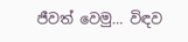ජීවත් වෙමු… විඳව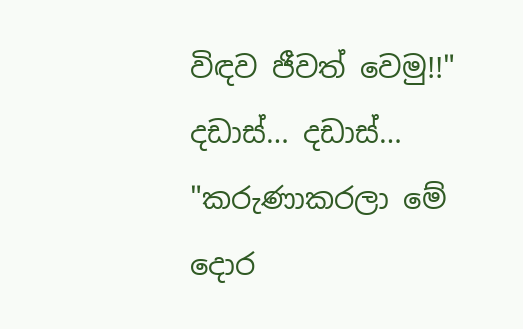විඳව ජීවත් වෙමු!!"
දඩාස්… දඩාස්…
"කරුණාකරලා මේ දොර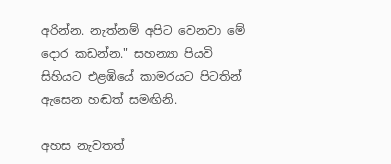අරින්න. නැත්නම් අපිට වෙනවා මේ දොර කඩන්න." සහන්‍යා පියවි සිහියට එළඹියේ කාමරයට පිටතින් ඇසෙන හඬත් සමඟිනි.

අහස නැවතත්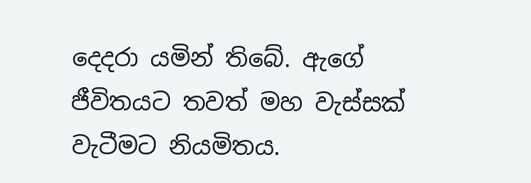දෙදරා යමින් තිබේ. ඇගේ ජීවිතයට තවත් මහ වැස්සක් වැටීමට නියමිතය.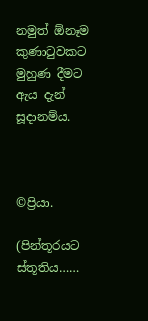නමුත් ඕනෑම කුණාටුවකට මුහුණ දීමට ඇය දැන් සූදානම්ය.



©ප්‍රියා.

(පින්තූරයට ස්තූතිය……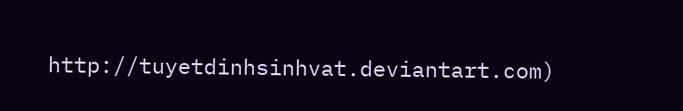http://tuyetdinhsinhvat.deviantart.com)